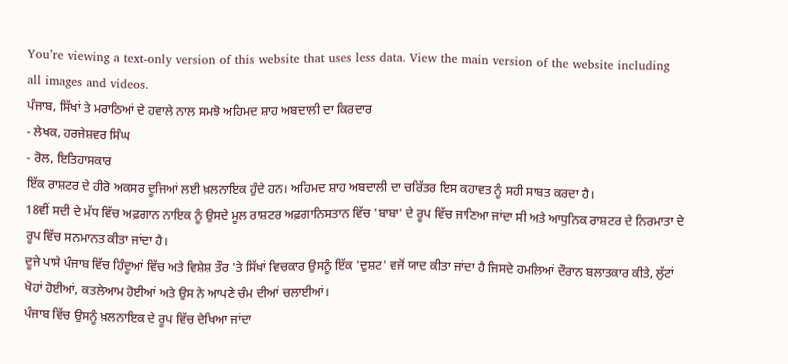You’re viewing a text-only version of this website that uses less data. View the main version of the website including all images and videos.
ਪੰਜਾਬ, ਸਿੱਖਾਂ ਤੇ ਮਰਾਠਿਆਂ ਦੇ ਹਵਾਲੇ ਨਾਲ ਸਮਝੋ ਅਹਿਮਦ ਸ਼ਾਹ ਅਬਦਾਲੀ ਦਾ ਕਿਰਦਾਰ
- ਲੇਖਕ, ਹਰਜੇਸ਼ਵਰ ਸਿੰਘ
- ਰੋਲ, ਇਤਿਹਾਸਕਾਰ
ਇੱਕ ਰਾਸ਼ਟਰ ਦੇ ਹੀਰੋ ਅਕਸਰ ਦੂਜਿਆਂ ਲਈ ਖ਼ਲਨਾਇਕ ਹੁੰਦੇ ਹਨ। ਅਹਿਮਦ ਸ਼ਾਹ ਅਬਦਾਲੀ ਦਾ ਚਰਿੱਤਰ ਇਸ ਕਹਾਵਤ ਨੂੰ ਸਹੀ ਸਾਬਤ ਕਰਦਾ ਹੈ।
18ਵੀਂ ਸਦੀ ਦੇ ਮੱਧ ਵਿੱਚ ਅਫ਼ਗਾਨ ਨਾਇਕ ਨੂੰ ਉਸਦੇ ਮੂਲ ਰਾਸ਼ਟਰ ਅਫ਼ਗਾਨਿਸਤਾਨ ਵਿੱਚ 'ਬਾਬਾ' ਦੇ ਰੂਪ ਵਿੱਚ ਜਾਣਿਆ ਜਾਂਦਾ ਸੀ ਅਤੇ ਆਧੁਨਿਕ ਰਾਸ਼ਟਰ ਦੇ ਨਿਰਮਾਤਾ ਦੇ ਰੂਪ ਵਿੱਚ ਸਨਮਾਨਤ ਕੀਤਾ ਜਾਂਦਾ ਹੈ।
ਦੂਜੇ ਪਾਸੇ ਪੰਜਾਬ ਵਿੱਚ ਹਿੰਦੂਆਂ ਵਿੱਚ ਅਤੇ ਵਿਸ਼ੇਸ਼ ਤੌਰ 'ਤੇ ਸਿੱਖਾਂ ਵਿਚਕਾਰ ਉਸਨੂੰ ਇੱਕ 'ਦੁਸ਼ਟ' ਵਜੋਂ ਯਾਦ ਕੀਤਾ ਜਾਂਦਾ ਹੈ ਜਿਸਦੇ ਹਮਲਿਆਂ ਦੌਰਾਨ ਬਲਾਤਕਾਰ ਕੀਤੇ, ਲੁੱਟਾਂ ਖੋਹਾਂ ਹੋਈਆਂ, ਕਤਲੇਆਮ ਹੋਈਆਂ ਅਤੇ ਉਸ ਨੇ ਆਪਣੇ ਚੰਮ ਦੀਆਂ ਚਲਾਈਆਂ।
ਪੰਜਾਬ ਵਿੱਚ ਉਸਨੂੰ ਖ਼ਲਨਾਇਕ ਦੇ ਰੂਪ ਵਿੱਚ ਦੇਖਿਆ ਜਾਂਦਾ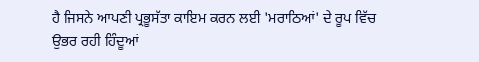ਹੈ ਜਿਸਨੇ ਆਪਣੀ ਪ੍ਰਭੂਸੱਤਾ ਕਾਇਮ ਕਰਨ ਲਈ 'ਮਰਾਠਿਆਂ' ਦੇ ਰੂਪ ਵਿੱਚ ਉਭਰ ਰਹੀ ਹਿੰਦੂਆਂ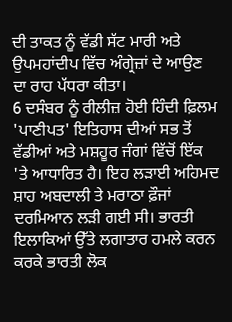ਦੀ ਤਾਕਤ ਨੂੰ ਵੱਡੀ ਸੱਟ ਮਾਰੀ ਅਤੇ ਉਪਮਹਾਂਦੀਪ ਵਿੱਚ ਅੰਗ੍ਰੇਜ਼ਾਂ ਦੇ ਆਉਣ ਦਾ ਰਾਹ ਪੱਧਰਾ ਕੀਤਾ।
6 ਦਸੰਬਰ ਨੂੰ ਰੀਲੀਜ਼ ਹੋਈ ਹਿੰਦੀ ਫ਼ਿਲਮ 'ਪਾਣੀਪਤ' ਇਤਿਹਾਸ ਦੀਆਂ ਸਭ ਤੋਂ ਵੱਡੀਆਂ ਅਤੇ ਮਸ਼ਹੂਰ ਜੰਗਾਂ ਵਿੱਚੋਂ ਇੱਕ 'ਤੇ ਆਧਾਰਿਤ ਹੈ। ਇਹ ਲੜਾਈ ਅਹਿਮਦ ਸ਼ਾਹ ਅਬਦਾਲੀ ਤੇ ਮਰਾਠਾ ਫ਼ੌਜਾਂ ਦਰਮਿਆਨ ਲੜੀ ਗਈ ਸੀ। ਭਾਰਤੀ ਇਲਾਕਿਆਂ ਉੱਤੇ ਲਗਾਤਾਰ ਹਮਲੇ ਕਰਨ ਕਰਕੇ ਭਾਰਤੀ ਲੋਕ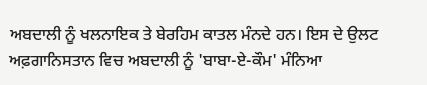ਅਬਦਾਲੀ ਨੂੰ ਖਲਨਾਇਕ ਤੇ ਬੇਰਹਿਮ ਕਾਤਲ ਮੰਨਦੇ ਹਨ। ਇਸ ਦੇ ਉਲਟ ਅਫ਼ਗਾਨਿਸਤਾਨ ਵਿਚ ਅਬਦਾਲੀ ਨੂੰ 'ਬਾਬਾ-ਏ-ਕੌਮ' ਮੰਨਿਆ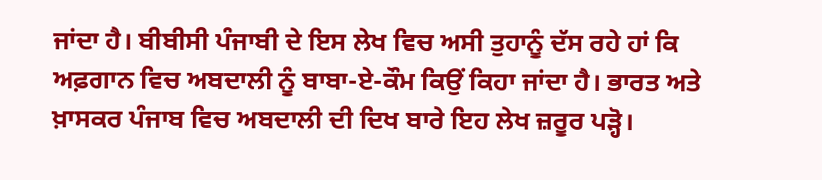ਜਾਂਦਾ ਹੈ। ਬੀਬੀਸੀ ਪੰਜਾਬੀ ਦੇ ਇਸ ਲੇਖ ਵਿਚ ਅਸੀ ਤੁਹਾਨੂੰ ਦੱਸ ਰਹੇ ਹਾਂ ਕਿ ਅਫ਼ਗਾਨ ਵਿਚ ਅਬਦਾਲੀ ਨੂੰ ਬਾਬਾ-ਏ-ਕੌਮ ਕਿਉਂ ਕਿਹਾ ਜਾਂਦਾ ਹੈ। ਭਾਰਤ ਅਤੇ ਖ਼ਾਸਕਰ ਪੰਜਾਬ ਵਿਚ ਅਬਦਾਲੀ ਦੀ ਦਿਖ ਬਾਰੇ ਇਹ ਲੇਖ ਜ਼ਰੂਰ ਪੜ੍ਹੋ।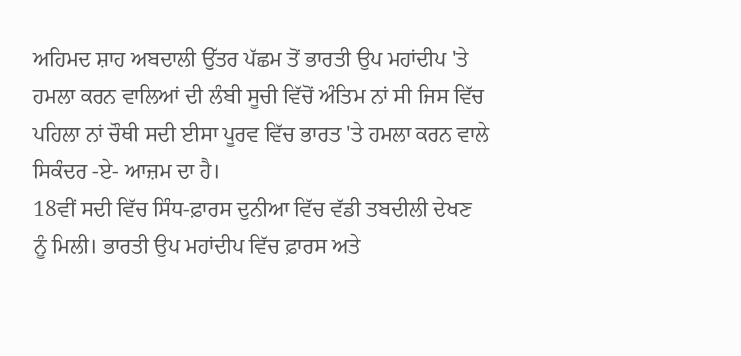ਅਹਿਮਦ ਸ਼ਾਹ ਅਬਦਾਲੀ ਉੱਤਰ ਪੱਛਮ ਤੋਂ ਭਾਰਤੀ ਉਪ ਮਹਾਂਦੀਪ 'ਤੇ ਹਮਲਾ ਕਰਨ ਵਾਲਿਆਂ ਦੀ ਲੰਬੀ ਸੂਚੀ ਵਿੱਚੋਂ ਅੰਤਿਮ ਨਾਂ ਸੀ ਜਿਸ ਵਿੱਚ ਪਹਿਲਾ ਨਾਂ ਚੌਥੀ ਸਦੀ ਈਸਾ ਪੂਰਵ ਵਿੱਚ ਭਾਰਤ 'ਤੇ ਹਮਲਾ ਕਰਨ ਵਾਲੇ ਸਿਕੰਦਰ -ਏ- ਆਜ਼ਮ ਦਾ ਹੈ।
18ਵੀਂ ਸਦੀ ਵਿੱਚ ਸਿੰਧ-ਫ਼ਾਰਸ ਦੁਨੀਆ ਵਿੱਚ ਵੱਡੀ ਤਬਦੀਲੀ ਦੇਖਣ ਨੂੰ ਮਿਲੀ। ਭਾਰਤੀ ਉਪ ਮਹਾਂਦੀਪ ਵਿੱਚ ਫ਼ਾਰਸ ਅਤੇ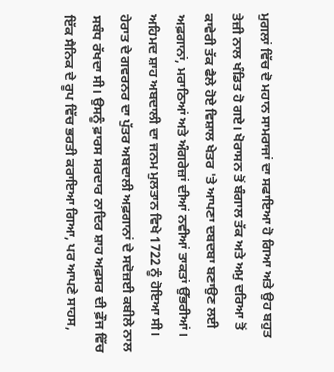ਮੁਗਲਾਂ ਵਿੱਚ ਦੋ ਮਹਾਨ ਸਾਮਰਾਜਾਂ ਦਾ ਸਫਾਇਆ ਹੋ ਗਿਆ ਅਤੇ ਉਹ ਬਹੁਤ ਤੇਜ਼ੀ ਨਾਲ ਖੰਡਿਤ ਹੋ ਗਏ। ਖੋਰਾਸਨ ਤੋਂ ਬੰਗਾਲ ਤੱਕ ਅਤੇ ਅਮੁ ਦਰਿਆ ਤੋਂ ਕਾਵੇਰੀ ਤੱਕ ਫੈਲੇ ਹੋਏ ਵਿਸ਼ਾਲ ਖੇਤਰ 'ਤੇ ਆਪਣਾ ਦਬਦਬਾ ਬਣਾਉਣ ਲਈ ਅਫ਼ਗਾਨਾਂ, ਮਰਾਠਿਆਂ ਅਤੇ ਅੰਗਰੇਜ਼ਾਂ ਦੀਆਂ ਨਵੀਆਂ ਤਾਕਤਾਂ ਉੱਭਰੀਆਂ।
ਅਹਿਮਦ ਸ਼ਾਹ ਅਬਦਾਲੀ ਦਾ ਜਨਮ ਮੁਲਤਾਨ ਵਿਖੇ 1722 ਨੂੰ ਹੋਇਆ ਸੀ। ਹੇਰਾਤ ਦੇ ਗਵਰਨਰ ਦਾ ਪੁੱਤਰ ਅਬਦਾਲੀ ਅਫ਼ਗਾਨਾਂ ਦੇ ਸਦੋਜ਼ਈ ਕਬੀਲੇ ਨਾਲ ਸਬੰਧ ਰੱਖਦਾ ਸੀ। ਉਸਨੂੰ ਫ਼ਾਰਸ ਸਰਦਾਰ ਨਾਦਿਰ ਸ਼ਾਹ ਅਫ਼ਸਰ ਦੀ ਫ਼ੌਜ ਵਿੱਚ ਇੱਕ ਸੈਨਿਕ ਦੇ ਰੂਪ ਵਿੱਚ ਭਰਤੀ ਕਰਾਇਆ ਗਿਆ, ਪਰ ਆਪਣੇ ਸਾਹਸ,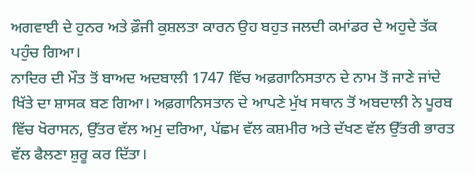ਅਗਵਾਈ ਦੇ ਹੁਨਰ ਅਤੇ ਫ਼ੌਜੀ ਕੁਸ਼ਲਤਾ ਕਾਰਨ ਉਹ ਬਹੁਤ ਜਲਦੀ ਕਮਾਂਡਰ ਦੇ ਅਹੁਦੇ ਤੱਕ ਪਹੁੰਚ ਗਿਆ।
ਨਾਦਿਰ ਦੀ ਮੌਤ ਤੋਂ ਬਾਅਦ ਅਦਬਾਲੀ 1747 ਵਿੱਚ ਅਫ਼ਗਾਨਿਸਤਾਨ ਦੇ ਨਾਮ ਤੋਂ ਜਾਣੇ ਜਾਂਦੇ ਖਿੱਤੇ ਦਾ ਸ਼ਾਸਕ ਬਣ ਗਿਆ। ਅਫ਼ਗਾਨਿਸਤਾਨ ਦੇ ਆਪਣੇ ਮੁੱਖ ਸਥਾਨ ਤੋਂ ਅਬਦਾਲੀ ਨੇ ਪੂਰਬ ਵਿੱਚ ਖੋਰਾਸਨ, ਉੱਤਰ ਵੱਲ ਅਮੁ ਦਰਿਆ, ਪੱਛਮ ਵੱਲ ਕਸ਼ਮੀਰ ਅਤੇ ਦੱਖਣ ਵੱਲ ਉੱਤਰੀ ਭਾਰਤ ਵੱਲ ਫੈਲਣਾ ਸ਼ੁਰੂ ਕਰ ਦਿੱਤਾ।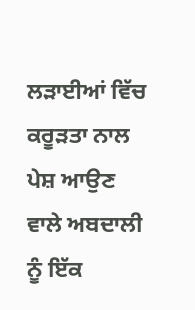ਲੜਾਈਆਂ ਵਿੱਚ ਕਰੂੜਤਾ ਨਾਲ ਪੇਸ਼ ਆਉਣ ਵਾਲੇ ਅਬਦਾਲੀ ਨੂੰ ਇੱਕ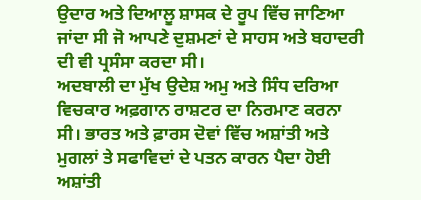ਉਦਾਰ ਅਤੇ ਦਿਆਲੂ ਸ਼ਾਸਕ ਦੇ ਰੂਪ ਵਿੱਚ ਜਾਣਿਆ ਜਾਂਦਾ ਸੀ ਜੋ ਆਪਣੇ ਦੁਸ਼ਮਣਾਂ ਦੇ ਸਾਹਸ ਅਤੇ ਬਹਾਦਰੀ ਦੀ ਵੀ ਪ੍ਰਸੰਸਾ ਕਰਦਾ ਸੀ।
ਅਦਬਾਲੀ ਦਾ ਮੁੱਖ ਉਦੇਸ਼ ਅਮੁ ਅਤੇ ਸਿੰਧ ਦਰਿਆ ਵਿਚਕਾਰ ਅਫ਼ਗਾਨ ਰਾਸ਼ਟਰ ਦਾ ਨਿਰਮਾਣ ਕਰਨਾ ਸੀ। ਭਾਰਤ ਅਤੇ ਫ਼ਾਰਸ ਦੋਵਾਂ ਵਿੱਚ ਅਸ਼ਾਂਤੀ ਅਤੇ ਮੁਗਲਾਂ ਤੇ ਸਫਾਵਿਦਾਂ ਦੇ ਪਤਨ ਕਾਰਨ ਪੈਦਾ ਹੋਈ ਅਸ਼ਾਂਤੀ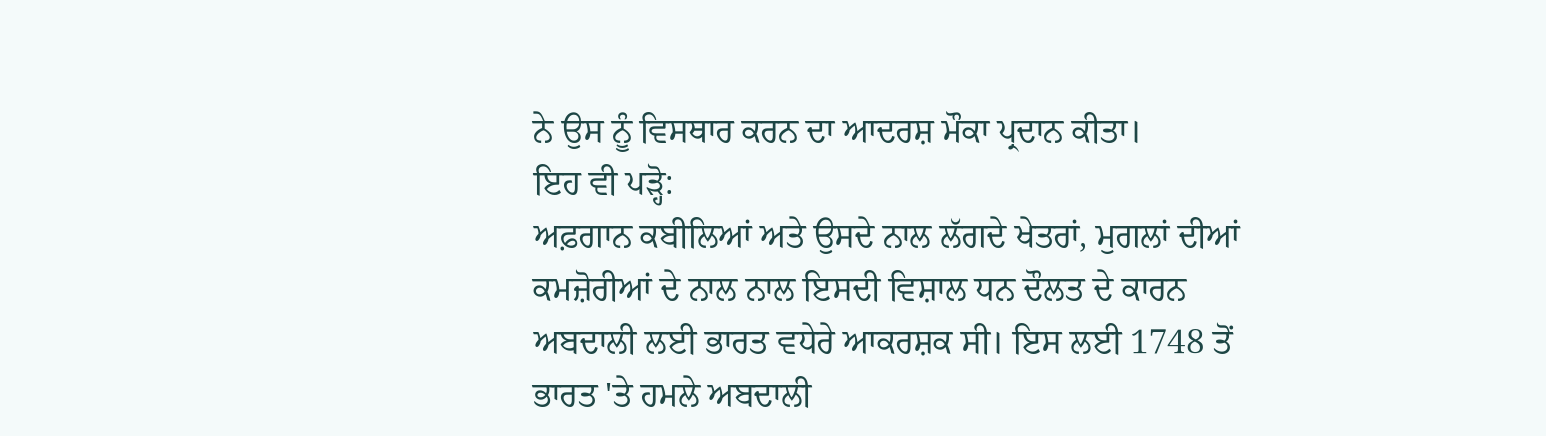ਨੇ ਉਸ ਨੂੰ ਵਿਸਥਾਰ ਕਰਨ ਦਾ ਆਦਰਸ਼ ਮੌਕਾ ਪ੍ਰਦਾਨ ਕੀਤਾ।
ਇਹ ਵੀ ਪੜ੍ਹੋ:
ਅਫ਼ਗਾਨ ਕਬੀਲਿਆਂ ਅਤੇ ਉਸਦੇ ਨਾਲ ਲੱਗਦੇ ਖੇਤਰਾਂ, ਮੁਗਲਾਂ ਦੀਆਂ ਕਮਜ਼ੋਰੀਆਂ ਦੇ ਨਾਲ ਨਾਲ ਇਸਦੀ ਵਿਸ਼ਾਲ ਧਨ ਦੌਲਤ ਦੇ ਕਾਰਨ ਅਬਦਾਲੀ ਲਈ ਭਾਰਤ ਵਧੇਰੇ ਆਕਰਸ਼ਕ ਸੀ। ਇਸ ਲਈ 1748 ਤੋਂ ਭਾਰਤ 'ਤੇ ਹਮਲੇ ਅਬਦਾਲੀ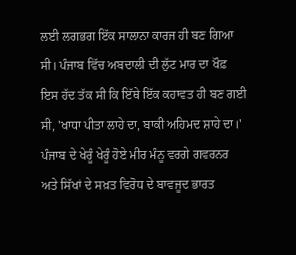ਲਈ ਲਗਭਗ ਇੱਕ ਸਾਲਾਨਾ ਕਾਰਜ ਹੀ ਬਣ ਗਿਆ ਸੀ। ਪੰਜਾਬ ਵਿੱਚ ਅਬਦਾਲੀ ਦੀ ਲੁੱਟ ਮਾਰ ਦਾ ਖੌਫ਼ ਇਸ ਹੱਦ ਤੱਕ ਸੀ ਕਿ ਇੱਥੇ ਇੱਕ ਕਹਾਵਤ ਹੀ ਬਣ ਗਈ ਸੀ, 'ਖਾਧਾ ਪੀਤਾ ਲਾਹੇ ਦਾ, ਬਾਕੀ ਅਹਿਮਦ ਸ਼ਾਹੇ ਦਾ।'
ਪੰਜਾਬ ਦੇ ਖੇਰੂੰ ਖੇਰੂੰ ਹੋਏ ਮੀਰ ਮੰਨੂ ਵਰਗੇ ਗਵਰਨਰ ਅਤੇ ਸਿੱਖਾਂ ਦੇ ਸਖ਼ਤ ਵਿਰੋਧ ਦੇ ਬਾਵਜੂਦ ਭਾਰਤ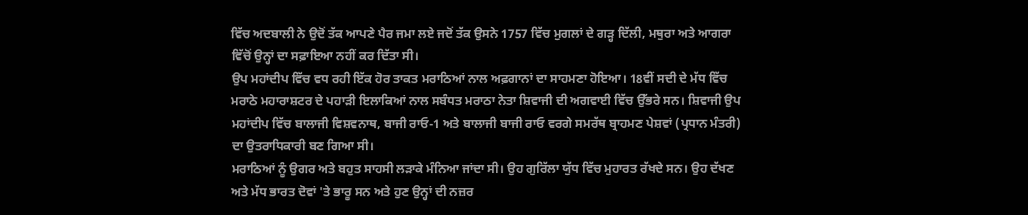ਵਿੱਚ ਅਦਬਾਲੀ ਨੇ ਉਦੋਂ ਤੱਕ ਆਪਣੇ ਪੈਰ ਜਮਾ ਲਏ ਜਦੋਂ ਤੱਕ ਉਸਨੇ 1757 ਵਿੱਚ ਮੁਗਲਾਂ ਦੇ ਗੜ੍ਹ ਦਿੱਲੀ, ਮਥੁਰਾ ਅਤੇ ਆਗਰਾ ਵਿੱਚੋਂ ਉਨ੍ਹਾਂ ਦਾ ਸਫ਼ਾਇਆ ਨਹੀਂ ਕਰ ਦਿੱਤਾ ਸੀ।
ਉਪ ਮਹਾਂਦੀਪ ਵਿੱਚ ਵਧ ਰਹੀ ਇੱਕ ਹੋਰ ਤਾਕਤ ਮਰਾਠਿਆਂ ਨਾਲ ਅਫ਼ਗਾਨਾਂ ਦਾ ਸਾਹਮਣਾ ਹੋਇਆ। 18ਵੀਂ ਸਦੀ ਦੇ ਮੱਧ ਵਿੱਚ ਮਰਾਠੇ ਮਹਾਰਾਸ਼ਟਰ ਦੇ ਪਹਾੜੀ ਇਲਾਕਿਆਂ ਨਾਲ ਸਬੰਧਤ ਮਰਾਠਾ ਨੇਤਾ ਸ਼ਿਵਾਜੀ ਦੀ ਅਗਵਾਈ ਵਿੱਚ ਉੱਭਰੇ ਸਨ। ਸ਼ਿਵਾਜੀ ਉਪ ਮਹਾਂਦੀਪ ਵਿੱਚ ਬਾਲਾਜੀ ਵਿਸ਼ਵਨਾਥ, ਬਾਜੀ ਰਾਓ-1 ਅਤੇ ਬਾਲਾਜੀ ਬਾਜੀ ਰਾਓ ਵਰਗੇ ਸਮਰੱਥ ਬ੍ਰਾਹਮਣ ਪੇਸ਼ਵਾਂ (ਪ੍ਰਧਾਨ ਮੰਤਰੀ) ਦਾ ਉਤਰਾਧਿਕਾਰੀ ਬਣ ਗਿਆ ਸੀ।
ਮਰਾਠਿਆਂ ਨੂੰ ਉਗਰ ਅਤੇ ਬਹੁਤ ਸਾਹਸੀ ਲੜਾਕੇ ਮੰਨਿਆ ਜਾਂਦਾ ਸੀ। ਉਹ ਗੁਰਿੱਲਾ ਯੁੱਧ ਵਿੱਚ ਮੁਹਾਰਤ ਰੱਖਦੇ ਸਨ। ਉਹ ਦੱਖਣ ਅਤੇ ਮੱਧ ਭਾਰਤ ਦੋਵਾਂ 'ਤੇ ਭਾਰੂ ਸਨ ਅਤੇ ਹੁਣ ਉਨ੍ਹਾਂ ਦੀ ਨਜ਼ਰ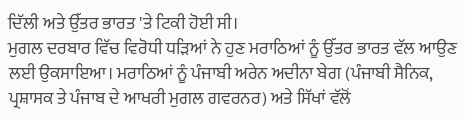ਦਿੱਲੀ ਅਤੇ ਉੱਤਰ ਭਾਰਤ 'ਤੇ ਟਿਕੀ ਹੋਈ ਸੀ।
ਮੁਗਲ ਦਰਬਾਰ ਵਿੱਚ ਵਿਰੋਧੀ ਧੜਿਆਂ ਨੇ ਹੁਣ ਮਰਾਠਿਆਂ ਨੂੰ ਉੱਤਰ ਭਾਰਤ ਵੱਲ ਆਉਣ ਲਈ ਉਕਸਾਇਆ। ਮਰਾਠਿਆਂ ਨੂੰ ਪੰਜਾਬੀ ਅਰੇਨ ਅਦੀਨਾ ਬੇਗ (ਪੰਜਾਬੀ ਸੈਨਿਕ, ਪ੍ਰਸ਼ਾਸਕ ਤੇ ਪੰਜਾਬ ਦੇ ਆਖਰੀ ਮੁਗਲ ਗਵਰਨਰ) ਅਤੇ ਸਿੱਖਾਂ ਵੱਲੋਂ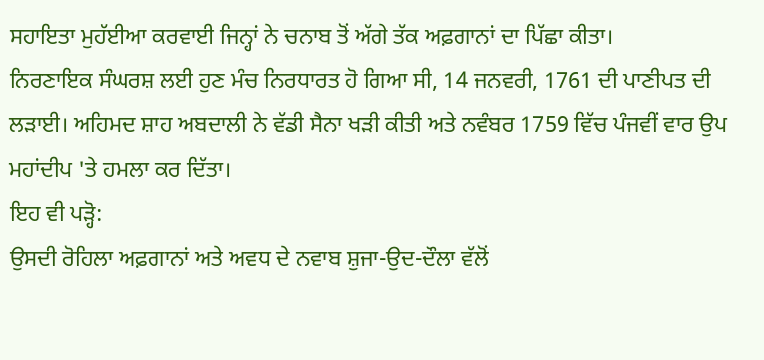ਸਹਾਇਤਾ ਮੁਹੱਈਆ ਕਰਵਾਈ ਜਿਨ੍ਹਾਂ ਨੇ ਚਨਾਬ ਤੋਂ ਅੱਗੇ ਤੱਕ ਅਫ਼ਗਾਨਾਂ ਦਾ ਪਿੱਛਾ ਕੀਤਾ।
ਨਿਰਣਾਇਕ ਸੰਘਰਸ਼ ਲਈ ਹੁਣ ਮੰਚ ਨਿਰਧਾਰਤ ਹੋ ਗਿਆ ਸੀ, 14 ਜਨਵਰੀ, 1761 ਦੀ ਪਾਣੀਪਤ ਦੀ ਲੜਾਈ। ਅਹਿਮਦ ਸ਼ਾਹ ਅਬਦਾਲੀ ਨੇ ਵੱਡੀ ਸੈਨਾ ਖੜੀ ਕੀਤੀ ਅਤੇ ਨਵੰਬਰ 1759 ਵਿੱਚ ਪੰਜਵੀਂ ਵਾਰ ਉਪ ਮਹਾਂਦੀਪ 'ਤੇ ਹਮਲਾ ਕਰ ਦਿੱਤਾ।
ਇਹ ਵੀ ਪੜ੍ਹੋ:
ਉਸਦੀ ਰੋਹਿਲਾ ਅਫ਼ਗਾਨਾਂ ਅਤੇ ਅਵਧ ਦੇ ਨਵਾਬ ਸ਼ੁਜਾ-ਉਦ-ਦੌਲਾ ਵੱਲੋਂ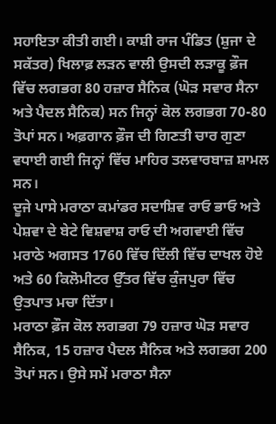ਸਹਾਇਤਾ ਕੀਤੀ ਗਈ। ਕਾਸ਼ੀ ਰਾਜ ਪੰਡਿਤ (ਸ਼ੁਜਾ ਦੇ ਸਕੱਤਰ) ਖਿਲਾਫ਼ ਲੜਨ ਵਾਲੀ ਉਸਦੀ ਲੜਾਕੂ ਫ਼ੌਜ ਵਿੱਚ ਲਗਭਗ 80 ਹਜ਼ਾਰ ਸੈਨਿਕ (ਘੋੜ ਸਵਾਰ ਸੈਨਾ ਅਤੇ ਪੈਦਲ ਸੈਨਿਕ) ਸਨ ਜਿਨ੍ਹਾਂ ਕੋਲ ਲਗਭਗ 70-80 ਤੋਪਾਂ ਸਨ। ਅਫ਼ਗਾਨ ਫ਼ੌਜ ਦੀ ਗਿਣਤੀ ਚਾਰ ਗੁਣਾ ਵਧਾਈ ਗਈ ਜਿਨ੍ਹਾਂ ਵਿੱਚ ਮਾਹਿਰ ਤਲਵਾਰਬਾਜ਼ ਸ਼ਾਮਲ ਸਨ।
ਦੂਜੇ ਪਾਸੇ ਮਰਾਠਾ ਕਮਾਂਡਰ ਸਦਾਸ਼ਿਵ ਰਾਓ ਭਾਓ ਅਤੇ ਪੇਸ਼ਵਾ ਦੇ ਬੇਟੇ ਵਿਸ਼ਵਾਸ਼ ਰਾਓ ਦੀ ਅਗਵਾਈ ਵਿੱਚ ਮਰਾਠੇ ਅਗਸਤ 1760 ਵਿੱਚ ਦਿੱਲੀ ਵਿੱਚ ਦਾਖਲ ਹੋਏ ਅਤੇ 60 ਕਿਲੋਮੀਟਰ ਉੱਤਰ ਵਿੱਚ ਕੁੰਜਪੁਰਾ ਵਿੱਚ ਉਤਪਾਤ ਮਚਾ ਦਿੱਤਾ।
ਮਰਾਠਾ ਫ਼ੌਜ ਕੋਲ ਲਗਭਗ 79 ਹਜ਼ਾਰ ਘੋੜ ਸਵਾਰ ਸੈਨਿਕ, 15 ਹਜ਼ਾਰ ਪੈਦਲ ਸੈਨਿਕ ਅਤੇ ਲਗਭਗ 200 ਤੋਪਾਂ ਸਨ। ਉਸੇ ਸਮੇਂ ਮਰਾਠਾ ਸੈਨਾ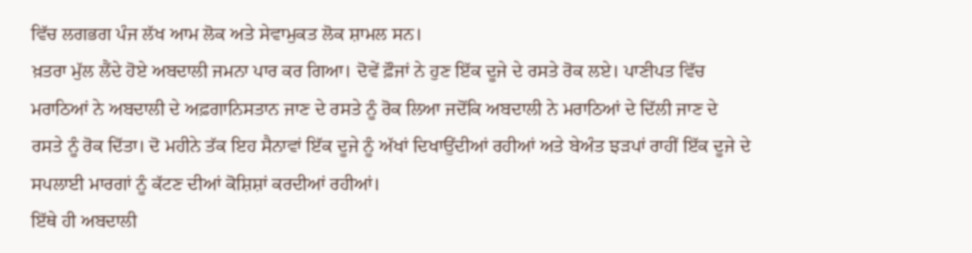ਵਿੱਚ ਲਗਭਗ ਪੰਜ ਲੱਖ ਆਮ ਲੋਕ ਅਤੇ ਸੇਵਾਮੁਕਤ ਲੋਕ ਸ਼ਾਮਲ ਸਨ।
ਖ਼ਤਰਾ ਮੁੱਲ ਲੈਂਦੇ ਹੋਏ ਅਬਦਾਲੀ ਜਮਨਾ ਪਾਰ ਕਰ ਗਿਆ। ਦੋਵੇਂ ਫ਼ੌਜਾਂ ਨੇ ਹੁਣ ਇੱਕ ਦੂਜੇ ਦੇ ਰਸਤੇ ਰੋਕ ਲਏ। ਪਾਣੀਪਤ ਵਿੱਚ ਮਰਾਠਿਆਂ ਨੇ ਅਬਦਾਲੀ ਦੇ ਅਫ਼ਗਾਨਿਸਤਾਨ ਜਾਣ ਦੇ ਰਸਤੇ ਨੂੰ ਰੋਕ ਲਿਆ ਜਦੋਂਕਿ ਅਬਦਾਲੀ ਨੇ ਮਰਾਠਿਆਂ ਦੇ ਦਿੱਲੀ ਜਾਣ ਦੇ ਰਸਤੇ ਨੂੰ ਰੋਕ ਦਿੱਤਾ। ਦੋ ਮਹੀਨੇ ਤੱਕ ਇਹ ਸੈਨਾਵਾਂ ਇੱਕ ਦੂਜੇ ਨੂੰ ਅੱਖਾਂ ਦਿਖਾਉਂਦੀਆਂ ਰਹੀਆਂ ਅਤੇ ਬੇਅੰਤ ਝੜਪਾਂ ਰਾਹੀਂ ਇੱਕ ਦੂਜੇ ਦੇ ਸਪਲਾਈ ਮਾਰਗਾਂ ਨੂੰ ਕੱਟਣ ਦੀਆਂ ਕੋਸ਼ਿਸ਼ਾਂ ਕਰਦੀਆਂ ਰਹੀਆਂ।
ਇੱਥੇ ਹੀ ਅਬਦਾਲੀ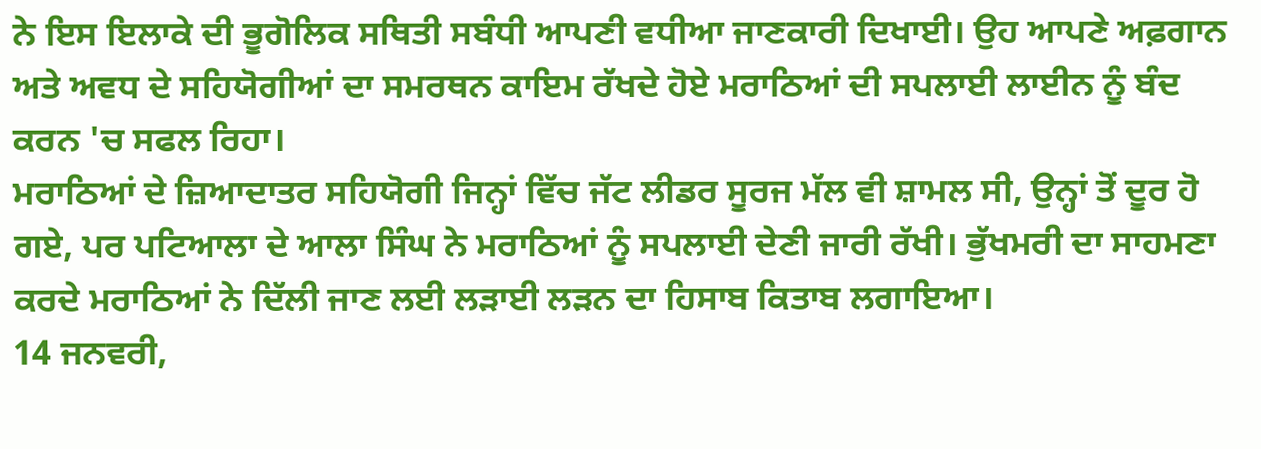ਨੇ ਇਸ ਇਲਾਕੇ ਦੀ ਭੂਗੋਲਿਕ ਸਥਿਤੀ ਸਬੰਧੀ ਆਪਣੀ ਵਧੀਆ ਜਾਣਕਾਰੀ ਦਿਖਾਈ। ਉਹ ਆਪਣੇ ਅਫ਼ਗਾਨ ਅਤੇ ਅਵਧ ਦੇ ਸਹਿਯੋਗੀਆਂ ਦਾ ਸਮਰਥਨ ਕਾਇਮ ਰੱਖਦੇ ਹੋਏ ਮਰਾਠਿਆਂ ਦੀ ਸਪਲਾਈ ਲਾਈਨ ਨੂੰ ਬੰਦ ਕਰਨ 'ਚ ਸਫਲ ਰਿਹਾ।
ਮਰਾਠਿਆਂ ਦੇ ਜ਼ਿਆਦਾਤਰ ਸਹਿਯੋਗੀ ਜਿਨ੍ਹਾਂ ਵਿੱਚ ਜੱਟ ਲੀਡਰ ਸੂਰਜ ਮੱਲ ਵੀ ਸ਼ਾਮਲ ਸੀ, ਉਨ੍ਹਾਂ ਤੋਂ ਦੂਰ ਹੋ ਗਏ, ਪਰ ਪਟਿਆਲਾ ਦੇ ਆਲਾ ਸਿੰਘ ਨੇ ਮਰਾਠਿਆਂ ਨੂੰ ਸਪਲਾਈ ਦੇਣੀ ਜਾਰੀ ਰੱਖੀ। ਭੁੱਖਮਰੀ ਦਾ ਸਾਹਮਣਾ ਕਰਦੇ ਮਰਾਠਿਆਂ ਨੇ ਦਿੱਲੀ ਜਾਣ ਲਈ ਲੜਾਈ ਲੜਨ ਦਾ ਹਿਸਾਬ ਕਿਤਾਬ ਲਗਾਇਆ।
14 ਜਨਵਰੀ,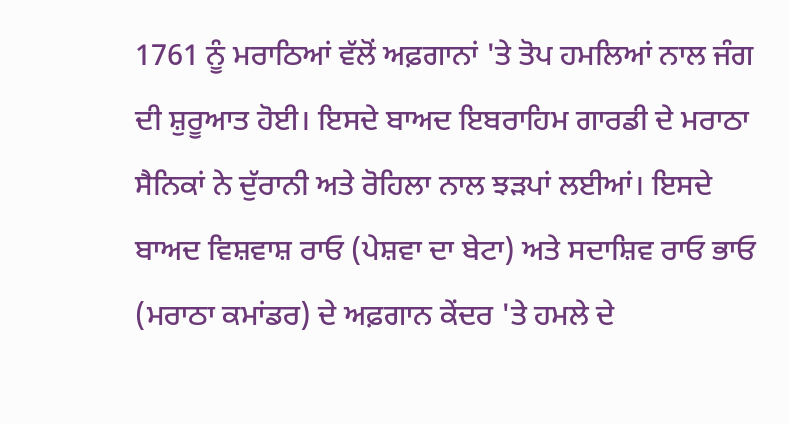1761 ਨੂੰ ਮਰਾਠਿਆਂ ਵੱਲੋਂ ਅਫ਼ਗਾਨਾਂ 'ਤੇ ਤੋਪ ਹਮਲਿਆਂ ਨਾਲ ਜੰਗ ਦੀ ਸ਼ੁਰੂਆਤ ਹੋਈ। ਇਸਦੇ ਬਾਅਦ ਇਬਰਾਹਿਮ ਗਾਰਡੀ ਦੇ ਮਰਾਠਾ ਸੈਨਿਕਾਂ ਨੇ ਦੁੱਰਾਨੀ ਅਤੇ ਰੋਹਿਲਾ ਨਾਲ ਝੜਪਾਂ ਲਈਆਂ। ਇਸਦੇ ਬਾਅਦ ਵਿਸ਼ਵਾਸ਼ ਰਾਓ (ਪੇਸ਼ਵਾ ਦਾ ਬੇਟਾ) ਅਤੇ ਸਦਾਸ਼ਿਵ ਰਾਓ ਭਾਓ (ਮਰਾਠਾ ਕਮਾਂਡਰ) ਦੇ ਅਫ਼ਗਾਨ ਕੇਂਦਰ 'ਤੇ ਹਮਲੇ ਦੇ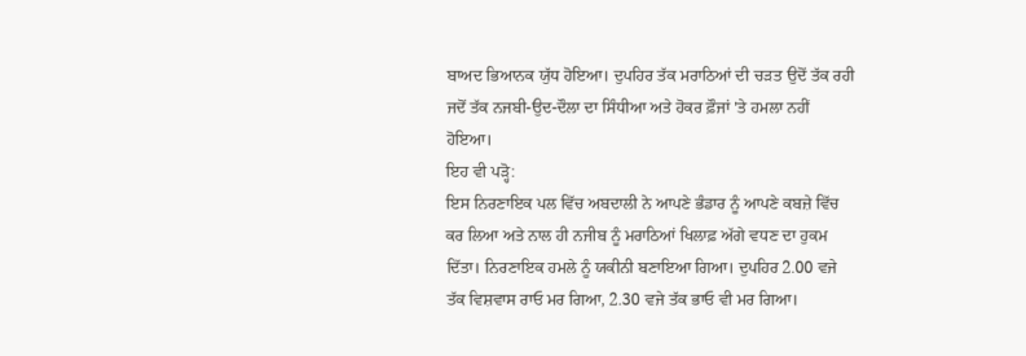ਬਾਅਦ ਭਿਆਨਕ ਯੁੱਧ ਹੋਇਆ। ਦੁਪਹਿਰ ਤੱਕ ਮਰਾਠਿਆਂ ਦੀ ਚੜਤ ਉਦੋਂ ਤੱਕ ਰਹੀ ਜਦੋਂ ਤੱਕ ਨਜਬੀ-ਉਦ-ਦੌਲਾ ਦਾ ਸਿੰਧੀਆ ਅਤੇ ਹੋਕਰ ਫ਼ੌਜਾਂ 'ਤੇ ਹਮਲਾ ਨਹੀਂ ਹੋਇਆ।
ਇਹ ਵੀ ਪੜ੍ਹੋ:
ਇਸ ਨਿਰਣਾਇਕ ਪਲ ਵਿੱਚ ਅਬਦਾਲੀ ਨੇ ਆਪਣੇ ਭੰਡਾਰ ਨੂੰ ਆਪਣੇ ਕਬਜ਼ੇ ਵਿੱਚ ਕਰ ਲਿਆ ਅਤੇ ਨਾਲ ਹੀ ਨਜੀਬ ਨੂੰ ਮਰਾਠਿਆਂ ਖਿਲਾਫ਼ ਅੱਗੇ ਵਧਣ ਦਾ ਹੁਕਮ ਦਿੱਤਾ। ਨਿਰਣਾਇਕ ਹਮਲੇ ਨੂੰ ਯਕੀਨੀ ਬਣਾਇਆ ਗਿਆ। ਦੁਪਹਿਰ 2.00 ਵਜੇ ਤੱਕ ਵਿਸ਼ਵਾਸ ਰਾਓ ਮਰ ਗਿਆ, 2.30 ਵਜੇ ਤੱਕ ਭਾਓ ਵੀ ਮਰ ਗਿਆ।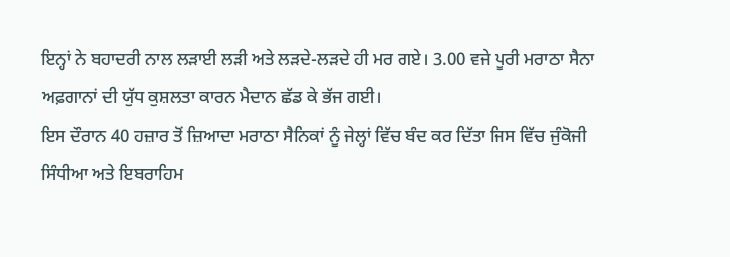ਇਨ੍ਹਾਂ ਨੇ ਬਹਾਦਰੀ ਨਾਲ ਲੜਾਈ ਲੜੀ ਅਤੇ ਲੜਦੇ-ਲੜਦੇ ਹੀ ਮਰ ਗਏ। 3.00 ਵਜੇ ਪੂਰੀ ਮਰਾਠਾ ਸੈਨਾ ਅਫ਼ਗਾਨਾਂ ਦੀ ਯੁੱਧ ਕੁਸ਼ਲਤਾ ਕਾਰਨ ਮੈਦਾਨ ਛੱਡ ਕੇ ਭੱਜ ਗਈ।
ਇਸ ਦੌਰਾਨ 40 ਹਜ਼ਾਰ ਤੋਂ ਜ਼ਿਆਦਾ ਮਰਾਠਾ ਸੈਨਿਕਾਂ ਨੂੰ ਜੇਲ੍ਹਾਂ ਵਿੱਚ ਬੰਦ ਕਰ ਦਿੱਤਾ ਜਿਸ ਵਿੱਚ ਜੁੰਕੋਜੀ ਸਿੰਧੀਆ ਅਤੇ ਇਬਰਾਹਿਮ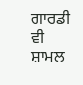ਗਾਰਡੀ ਵੀ ਸ਼ਾਮਲ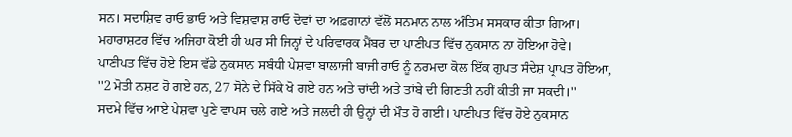ਸਨ। ਸਦਾਸ਼ਿਵ ਰਾਓ ਭਾਓ ਅਤੇ ਵਿਸ਼ਵਾਸ਼ ਰਾਓ ਦੋਵਾਂ ਦਾ ਅਫ਼ਗਾਨਾਂ ਵੱਲੋਂ ਸਨਮਾਨ ਨਾਲ ਅੰਤਿਮ ਸਸਕਾਰ ਕੀਤਾ ਗਿਆ। ਮਹਾਰਾਸ਼ਟਰ ਵਿੱਚ ਅਜਿਹਾ ਕੋਈ ਹੀ ਘਰ ਸੀ ਜਿਨ੍ਹਾਂ ਦੇ ਪਰਿਵਾਰਕ ਮੈਂਬਰ ਦਾ ਪਾਣੀਪਤ ਵਿੱਚ ਨੁਕਸਾਨ ਨਾ ਹੋਇਆ ਹੋਵੇ।
ਪਾਣੀਪਤ ਵਿੱਚ ਹੋਏ ਇਸ ਵੱਡੇ ਨੁਕਸਾਨ ਸਬੰਧੀ ਪੇਸ਼ਵਾ ਬਾਲਾਜੀ ਬਾਜੀ ਰਾਓ ਨੂੰ ਨਰਮਦਾ ਕੋਲ ਇੱਕ ਗੁਪਤ ਸੰਦੇਸ਼ ਪ੍ਰਾਪਤ ਹੋਇਆ, ''2 ਮੋਤੀ ਨਸ਼ਟ ਹੋ ਗਏ ਹਨ, 27 ਸੋਨੇ ਦੇ ਸਿੱਕੇ ਖੋ ਗਏ ਹਨ ਅਤੇ ਚਾਂਦੀ ਅਤੇ ਤਾਂਬੇ ਦੀ ਗਿਣਤੀ ਨਹੀਂ ਕੀਤੀ ਜਾ ਸਕਦੀ।''
ਸਦਮੇ ਵਿੱਚ ਆਏ ਪੇਸ਼ਵਾ ਪੁਣੇ ਵਾਪਸ ਚਲੇ ਗਏ ਅਤੇ ਜਲਦੀ ਹੀ ਉਨ੍ਹਾਂ ਦੀ ਮੌਤ ਹੋ ਗਈ। ਪਾਣੀਪਤ ਵਿੱਚ ਹੋਏ ਨੁਕਸਾਨ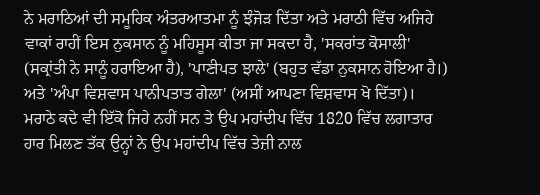ਨੇ ਮਰਾਠਿਆਂ ਦੀ ਸਮੂਹਿਕ ਅੰਤਰਆਤਮਾ ਨੂੰ ਝੰਜੋੜ ਦਿੱਤਾ ਅਤੇ ਮਰਾਠੀ ਵਿੱਚ ਅਜਿਹੇ ਵਾਕਾਂ ਰਾਹੀਂ ਇਸ ਨੁਕਸਾਨ ਨੂੰ ਮਹਿਸੂਸ ਕੀਤਾ ਜਾ ਸਕਦਾ ਹੈ, 'ਸਕਰਾਂਤ ਕੋਸਾਲੀ' (ਸਕ੍ਰਾਂਤੀ ਨੇ ਸਾਨੂੰ ਹਰਾਇਆ ਹੈ), 'ਪਾਣੀਪਤ ਝਾਲੇ' (ਬਹੁਤ ਵੱਡਾ ਨੁਕਸਾਨ ਹੋਇਆ ਹੈ।) ਅਤੇ 'ਅੰਪਾ ਵਿਸ਼ਵਾਸ ਪਾਨੀਪਤਾਤ ਗੇਲਾ' (ਅਸੀਂ ਆਪਣਾ ਵਿਸ਼ਵਾਸ ਖੋ ਦਿੱਤਾ)। ਮਰਾਠੇ ਕਦੇ ਵੀ ਇੱਕੋ ਜਿਹੇ ਨਹੀਂ ਸਨ ਤੇ ਉਪ ਮਹਾਂਦੀਪ ਵਿੱਚ 1820 ਵਿੱਚ ਲਗਾਤਾਰ ਹਾਰ ਮਿਲਣ ਤੱਕ ਉਨ੍ਹਾਂ ਨੇ ਉਪ ਮਹਾਂਦੀਪ ਵਿੱਚ ਤੇਜ਼ੀ ਨਾਲ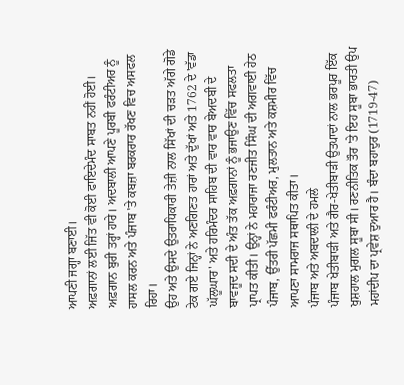ਆਪਣੀ ਜਗ੍ਹਾ ਬਣਾਈ।
ਅਫ਼ਗਾਨਾਂ ਲਈ ਜਿੱਤ ਵੀ ਕੋਈ ਫਾਇਦੇਮੰਦ ਸਾਬਤ ਨਹੀਂ ਹੋਈ। ਅਫ਼ਗਾਨ ਬੁਰੀ ਤਰ੍ਹਾਂ ਹਾਰੇ। ਅਦਬਾਲੀ ਆਪਣੇ ਪੂਰਬੀ ਫਰੰਟੀਅਰ ਨੂੰ ਹਾਸਲ ਕਰਨ ਅਤੇ ਪੰਜਾਬ 'ਤੇ ਕਬਜ਼ਾ ਬਰਕਰਾਰ ਰੱਖਣ ਵਿਚ ਅਸਫਲ ਰਿਹਾ।
ਉਹ ਅਤੇ ਉਸਦੇ ਉਤਰਾਧਿਕਾਰੀ ਤੇਜ਼ੀ ਨਾਲ ਸਿੱਖਾਂ ਦੀ ਚੜਤ ਅੱਗੇ ਗੋਡੇ ਟੇਕ ਗਏ ਜਿਨ੍ਹਾਂ ਨੇ ਅਣਗਿਣਤ ਹਾਰਾਂ ਅਤੇ ਦੁੱਖਾਂ ਅਤੇ 1762 ਦੇ 'ਵੱਡਾ ਘੱਲੂਘਾਰ' ਅਤੇ ਹਰਿਮੰਦਰ ਸਾਹਿਬ ਦੀ ਵਾਰ ਵਾਰ ਬੇਅਦਬੀ ਦੇ ਬਾਵਜੂਦ ਸਦੀ ਦੇ ਅੰਤ ਤੱਕ ਅਫ਼ਗਾਨਾਂ ਨੂੰ ਭਜਾਉਣ ਵਿੱਚ ਸਫਲਤਾ ਪ੍ਰਾਪਤ ਕੀਤੀ। ਉਨ੍ਹਾਂ ਨੇ ਮਹਾਰਾਜਾ ਰਣਜੀਤ ਸਿੰਘ ਦੀ ਅਗਵਾਈ ਹੇਠ ਪੰਜਾਬ, ਉੱਤਰੀ ਪੱਛਮੀ ਫਰੰਟੀਅਰ, ਮੁਲਤਾਨ ਅਤੇ ਕਸ਼ਮੀਰ ਵਿੱਚ ਆਪਣਾ ਸਾਮਰਾਜ ਸਥਾਪਿਤ ਕੀਤਾ।
ਪੰਜਾਬ ਅਤੇ ਅਬਦਾਲੀ ਦੇ ਹਮਲੇ
ਪੰਜਾਬ ਖੇਤੀਬਾੜੀ ਅਤੇ ਗੈਰ-ਖੇਤੀਬਾੜੀ ਉਤਪਾਦਾਂ ਨਾਲ ਭਰਪੂਰ ਇੱਕ ਖੁਸ਼ਹਾਲ ਮੁਗਲ ਸੂਬਾ ਸੀ। ਰਣਨੀਤਿਕ ਤੌਰ 'ਤੇ ਇਹ ਸੂਬਾ ਭਾਰਤੀ ਉਪ ਮਹਾਂਦੀਪ ਦਾ ਪ੍ਰਵੇਸ਼ ਦੁਆਰ ਹੈ। ਬੰਦਾ ਬਹਾਦੁਰ (1719-47)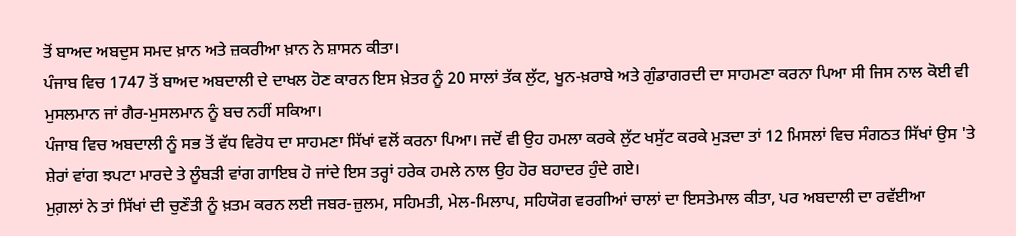ਤੋਂ ਬਾਅਦ ਅਬਦੁਸ ਸਮਦ ਖ਼ਾਨ ਅਤੇ ਜ਼ਕਰੀਆ ਖ਼ਾਨ ਨੇ ਸ਼ਾਸਨ ਕੀਤਾ।
ਪੰਜਾਬ ਵਿਚ 1747 ਤੋਂ ਬਾਅਦ ਅਬਦਾਲੀ ਦੇ ਦਾਖਲ ਹੋਣ ਕਾਰਨ ਇਸ ਖ਼ੇਤਰ ਨੂੰ 20 ਸਾਲਾਂ ਤੱਕ ਲੁੱਟ, ਖੂਨ-ਖ਼ਰਾਬੇ ਅਤੇ ਗੁੰਡਾਗਰਦੀ ਦਾ ਸਾਹਮਣਾ ਕਰਨਾ ਪਿਆ ਸੀ ਜਿਸ ਨਾਲ ਕੋਈ ਵੀ ਮੁਸਲਮਾਨ ਜਾਂ ਗੈਰ-ਮੁਸਲਮਾਨ ਨੂੰ ਬਚ ਨਹੀਂ ਸਕਿਆ।
ਪੰਜਾਬ ਵਿਚ ਅਬਦਾਲੀ ਨੂੰ ਸਭ ਤੋਂ ਵੱਧ ਵਿਰੋਧ ਦਾ ਸਾਹਮਣਾ ਸਿੱਖਾਂ ਵਲੋਂ ਕਰਨਾ ਪਿਆ। ਜਦੋਂ ਵੀ ਉਹ ਹਮਲਾ ਕਰਕੇ ਲੁੱਟ ਖਸੁੱਟ ਕਰਕੇ ਮੁੜਦਾ ਤਾਂ 12 ਮਿਸਲਾਂ ਵਿਚ ਸੰਗਠਤ ਸਿੱਖਾਂ ਉਸ 'ਤੇ ਸ਼ੇਰਾਂ ਵਾਂਗ ਝਪਟਾ ਮਾਰਦੇ ਤੇ ਲੂੰਬੜੀ ਵਾਂਗ ਗਾਇਬ ਹੋ ਜਾਂਦੇ ਇਸ ਤਰ੍ਹਾਂ ਹਰੇਕ ਹਮਲੇ ਨਾਲ ਉਹ ਹੋਰ ਬਹਾਦਰ ਹੁੰਦੇ ਗਏ।
ਮੁਗ਼ਲਾਂ ਨੇ ਤਾਂ ਸਿੱਖਾਂ ਦੀ ਚੁਣੌਤੀ ਨੂੰ ਖ਼ਤਮ ਕਰਨ ਲਈ ਜਬਰ-ਜ਼ੁਲਮ, ਸਹਿਮਤੀ, ਮੇਲ-ਮਿਲਾਪ, ਸਹਿਯੋਗ ਵਰਗੀਆਂ ਚਾਲਾਂ ਦਾ ਇਸਤੇਮਾਲ ਕੀਤਾ, ਪਰ ਅਬਦਾਲੀ ਦਾ ਰਵੱਈਆ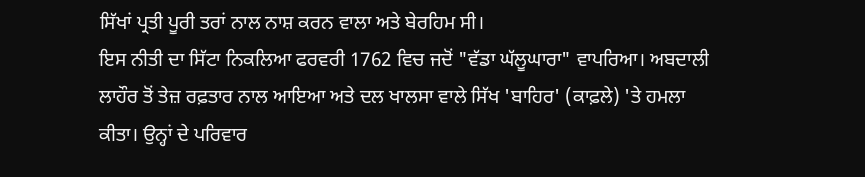ਸਿੱਖਾਂ ਪ੍ਰਤੀ ਪੂਰੀ ਤਰਾਂ ਨਾਲ ਨਾਸ਼ ਕਰਨ ਵਾਲਾ ਅਤੇ ਬੇਰਹਿਮ ਸੀ।
ਇਸ ਨੀਤੀ ਦਾ ਸਿੱਟਾ ਨਿਕਲਿਆ ਫਰਵਰੀ 1762 ਵਿਚ ਜਦੋਂ "ਵੱਡਾ ਘੱਲੂਘਾਰਾ" ਵਾਪਰਿਆ। ਅਬਦਾਲੀ ਲਾਹੌਰ ਤੋਂ ਤੇਜ਼ ਰਫ਼ਤਾਰ ਨਾਲ ਆਇਆ ਅਤੇ ਦਲ ਖਾਲਸਾ ਵਾਲੇ ਸਿੱਖ 'ਬਾਹਿਰ' (ਕਾਫ਼ਲੇ) 'ਤੇ ਹਮਲਾ ਕੀਤਾ। ਉਨ੍ਹਾਂ ਦੇ ਪਰਿਵਾਰ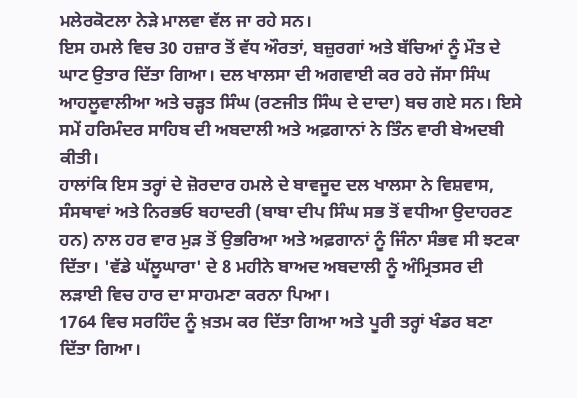ਮਲੇਰਕੋਟਲਾ ਨੇੜੇ ਮਾਲਵਾ ਵੱਲ ਜਾ ਰਹੇ ਸਨ।
ਇਸ ਹਮਲੇ ਵਿਚ 30 ਹਜ਼ਾਰ ਤੋਂ ਵੱਧ ਔਰਤਾਂ, ਬਜ਼ੁਰਗਾਂ ਅਤੇ ਬੱਚਿਆਂ ਨੂੰ ਮੌਤ ਦੇ ਘਾਟ ਉਤਾਰ ਦਿੱਤਾ ਗਿਆ। ਦਲ ਖਾਲਸਾ ਦੀ ਅਗਵਾਈ ਕਰ ਰਹੇ ਜੱਸਾ ਸਿੰਘ ਆਹਲੂਵਾਲੀਆ ਅਤੇ ਚੜ੍ਹਤ ਸਿੰਘ (ਰਣਜੀਤ ਸਿੰਘ ਦੇ ਦਾਦਾ) ਬਚ ਗਏ ਸਨ। ਇਸੇ ਸਮੇਂ ਹਰਿਮੰਦਰ ਸਾਹਿਬ ਦੀ ਅਬਦਾਲੀ ਅਤੇ ਅਫ਼ਗਾਨਾਂ ਨੇ ਤਿੰਨ ਵਾਰੀ ਬੇਅਦਬੀ ਕੀਤੀ।
ਹਾਲਾਂਕਿ ਇਸ ਤਰ੍ਹਾਂ ਦੇ ਜ਼ੋਰਦਾਰ ਹਮਲੇ ਦੇ ਬਾਵਜੂਦ ਦਲ ਖਾਲਸਾ ਨੇ ਵਿਸ਼ਵਾਸ, ਸੰਸਥਾਵਾਂ ਅਤੇ ਨਿਰਭਓ ਬਹਾਦਰੀ (ਬਾਬਾ ਦੀਪ ਸਿੰਘ ਸਭ ਤੋਂ ਵਧੀਆ ਉਦਾਹਰਣ ਹਨ) ਨਾਲ ਹਰ ਵਾਰ ਮੁੜ ਤੋਂ ਉਭਰਿਆ ਅਤੇ ਅਫ਼ਗਾਨਾਂ ਨੂੰ ਜਿੰਨਾ ਸੰਭਵ ਸੀ ਝਟਕਾ ਦਿੱਤਾ। 'ਵੱਡੇ ਘੱਲੂਘਾਰਾ' ਦੇ 8 ਮਹੀਨੇ ਬਾਅਦ ਅਬਦਾਲੀ ਨੂੰ ਅੰਮ੍ਰਿਤਸਰ ਦੀ ਲੜਾਈ ਵਿਚ ਹਾਰ ਦਾ ਸਾਹਮਣਾ ਕਰਨਾ ਪਿਆ।
1764 ਵਿਚ ਸਰਹਿੰਦ ਨੂੰ ਖ਼ਤਮ ਕਰ ਦਿੱਤਾ ਗਿਆ ਅਤੇ ਪੂਰੀ ਤਰ੍ਹਾਂ ਖੰਡਰ ਬਣਾ ਦਿੱਤਾ ਗਿਆ।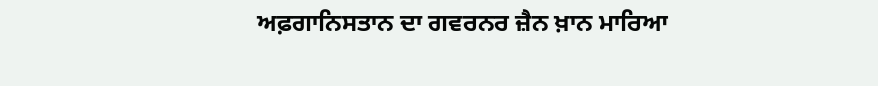ਅਫ਼ਗਾਨਿਸਤਾਨ ਦਾ ਗਵਰਨਰ ਜ਼ੈਨ ਖ਼ਾਨ ਮਾਰਿਆ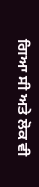ਗਿਆ ਸੀ ਅਤੇ ਲੋਕ ਵੀ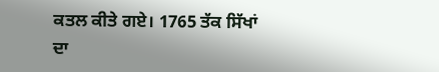ਕਤਲ ਕੀਤੇ ਗਏ। 1765 ਤੱਕ ਸਿੱਖਾਂ ਦਾ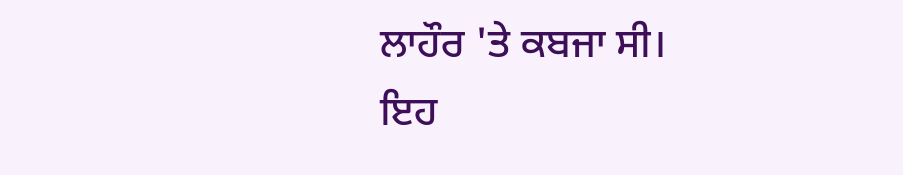ਲਾਹੌਰ 'ਤੇ ਕਬਜਾ ਸੀ।
ਇਹ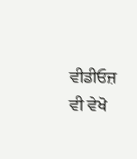ਵੀਡੀਓਜ਼ ਵੀ ਵੇਖੋ